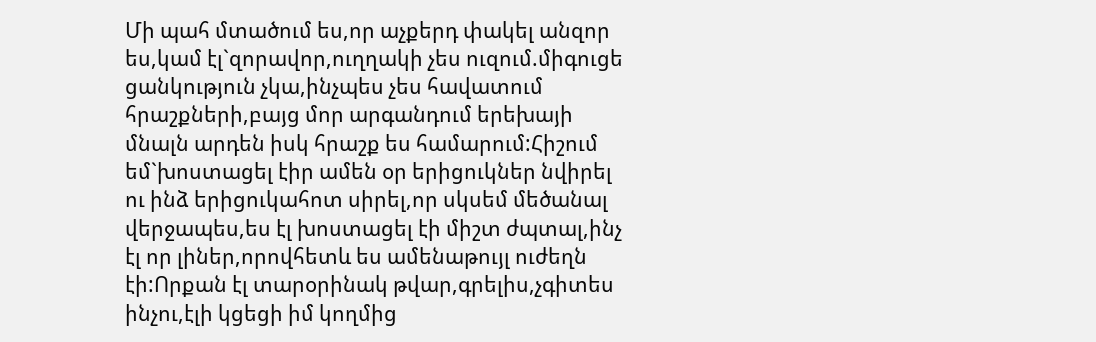Մի պահ մտածում ես,որ աչքերդ փակել անզոր ես,կամ էլ`զորավոր,ուղղակի չես ուզում.միգուցե ցանկություն չկա,ինչպես չես հավատում հրաշքների,բայց մոր արգանդում երեխայի մնալն արդեն իսկ հրաշք ես համարում:Հիշում եմ`խոստացել էիր ամեն օր երիցուկներ նվիրել ու ինձ երիցուկահոտ սիրել,որ սկսեմ մեծանալ վերջապես,ես էլ խոստացել էի միշտ ժպտալ,ինչ էլ որ լիներ,որովհետև ես ամենաթույլ ուժեղն էի:Որքան էլ տարօրինակ թվար,գրելիս,չգիտես ինչու,էլի կցեցի իմ կողմից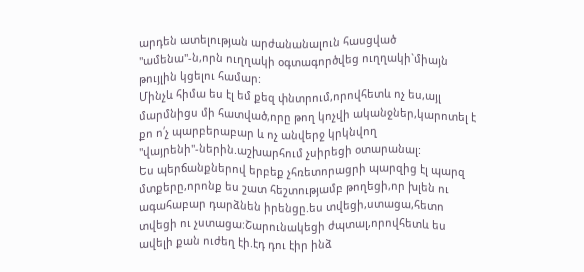արդեն ատելության արժանանալուն հասցված "ամենա"-ն,որն ուղղակի օգտագործվեց ուղղակի`միայն թույլին կցելու համար:
Մինչև հիմա ես էլ եմ քեզ փնտրում,որովհետև ոչ ես,այլ մարմնիցս մի հատված,որը թող կոչվի ականջներ,կարոտել է քո ո՛չ պարբերաբար և ոչ անվերջ կրկնվող "վայրենի"-ներին.աշխարհում չսիրեցի օտարանալ:
Ես պերճանքներով երբեք չհռետորացրի պարզից էլ պարզ մտքերը,որոնք ես շատ հեշտությամբ թողեցի,որ խլեն ու ագահաբար դարձնեն իրենցը.ես տվեցի,ստացա,հետո տվեցի ու չստացա:Շարունակեցի ժպտալ,որովհետև ես ավելի քան ուժեղ էի.էդ դու էիր ինձ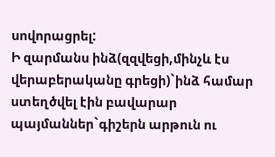սովորացրել:
Ի զարմանս ինձ(զզվեցի,մինչև էս վերաբերականը գրեցի)`ինձ համար ստեղծվել էին բավարար պայմաններ`գիշերն արթուն ու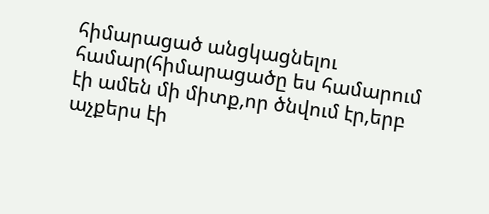հիմարացած անցկացնելու համար(հիմարացածը ես համարում էի ամեն մի միտք,որ ծնվում էր,երբ աչքերս էի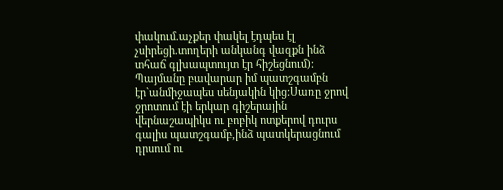փակում.աչքեր փակել էդպես էլ չսիրեցի.տողերի անկանգ վազքն ինձ տհաճ գլխապտույտ էր հիշեցնում):
Պայմանը բավարար իմ պատշգամբն էր`անմիջապես սենյակին կից:Սառը ջրով ջրոտում էի երկար գիշերային վերնաշապիկս ու բոբիկ ոտքերով դուրս գալիս պատշգամբ,ինձ պատկերացնում դրսում ու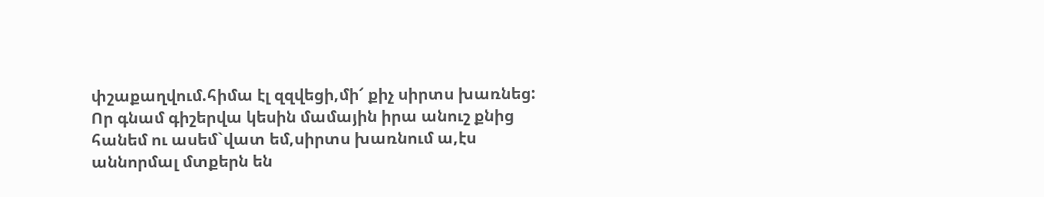փշաքաղվում.հիմա էլ զզվեցի,մի՜ քիչ սիրտս խառնեց:
Որ գնամ գիշերվա կեսին մամային իրա անուշ քնից հանեմ ու ասեմ`վատ եմ,սիրտս խառնում ա,էս աննորմալ մտքերն են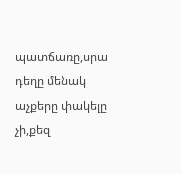պատճառը,սրա դեղը մենակ աչքերը փակելը չի,քեզ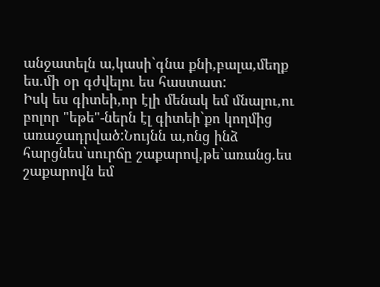անջատելն ա,կասի`գնա քնի,բալա,մեղք ես.մի օր գժվելու ես հաստատ:
Իսկ ես գիտեի,որ էլի մենակ եմ մնալու,ու բոլոր "եթե"-ներն էլ գիտեի`քո կողմից առաջադրված:Նույնն ա,ոնց ինձ հարցնես`սուրճը շաքարով,թե`առանց.ես շաքարովն եմ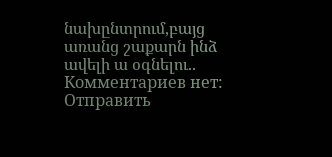նախընտրում,բայց առանց շաքարն ինձ ավելի ա օգնելու..
Комментариев нет:
Отправить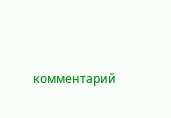комментарий